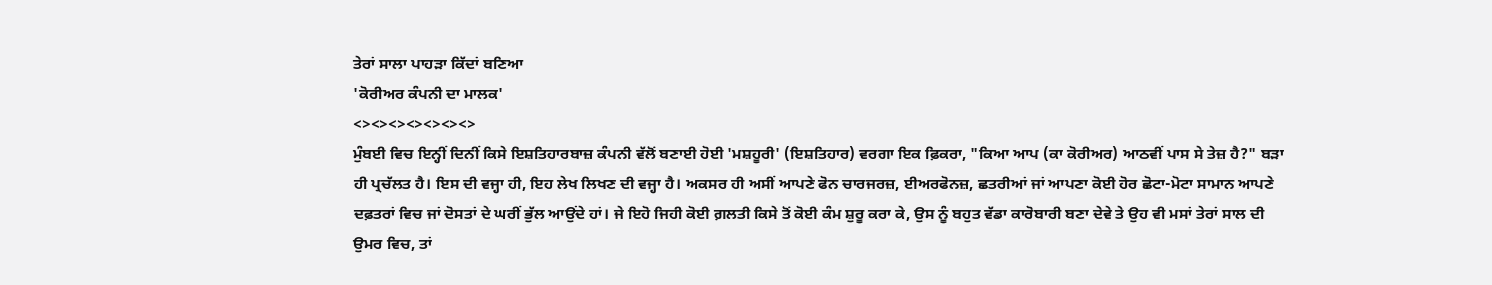ਤੇਰਾਂ ਸਾਲਾ ਪਾਹੜਾ ਕਿੱਦਾਂ ਬਣਿਆ
'ਕੋਰੀਅਰ ਕੰਪਨੀ ਦਾ ਮਾਲਕ'
<><><><><><><>
ਮੁੰਬਈ ਵਿਚ ਇਨ੍ਹੀਂ ਦਿਨੀਂ ਕਿਸੇ ਇਸ਼ਤਿਹਾਰਬਾਜ਼ ਕੰਪਨੀ ਵੱਲੋਂ ਬਣਾਈ ਹੋਈ 'ਮਸ਼ਹੂਰੀ' (ਇਸ਼ਤਿਹਾਰ) ਵਰਗਾ ਇਕ ਫ਼ਿਕਰਾ, "ਕਿਆ ਆਪ (ਕਾ ਕੋਰੀਅਰ) ਆਠਵੀਂ ਪਾਸ ਸੇ ਤੇਜ਼ ਹੈ?" ਬੜਾ ਹੀ ਪ੍ਰਚੱਲਤ ਹੈ। ਇਸ ਦੀ ਵਜ੍ਹਾ ਹੀ, ਇਹ ਲੇਖ ਲਿਖਣ ਦੀ ਵਜ੍ਹਾ ਹੈ। ਅਕਸਰ ਹੀ ਅਸੀਂ ਆਪਣੇ ਫੋਨ ਚਾਰਜਰਜ਼, ਈਅਰਫੋਨਜ਼, ਛਤਰੀਆਂ ਜਾਂ ਆਪਣਾ ਕੋਈ ਹੋਰ ਛੋਟਾ-ਮੋਟਾ ਸਾਮਾਨ ਆਪਣੇ ਦਫ਼ਤਰਾਂ ਵਿਚ ਜਾਂ ਦੋਸਤਾਂ ਦੇ ਘਰੀਂ ਭੁੱਲ ਆਉਂਦੇ ਹਾਂ। ਜੇ ਇਹੋ ਜਿਹੀ ਕੋਈ ਗ਼ਲਤੀ ਕਿਸੇ ਤੋਂ ਕੋਈ ਕੰਮ ਸ਼ੁਰੂ ਕਰਾ ਕੇ, ਉਸ ਨੂੰ ਬਹੁਤ ਵੱਡਾ ਕਾਰੋਬਾਰੀ ਬਣਾ ਦੇਵੇ ਤੇ ਉਹ ਵੀ ਮਸਾਂ ਤੇਰਾਂ ਸਾਲ ਦੀ ਉਮਰ ਵਿਚ, ਤਾਂ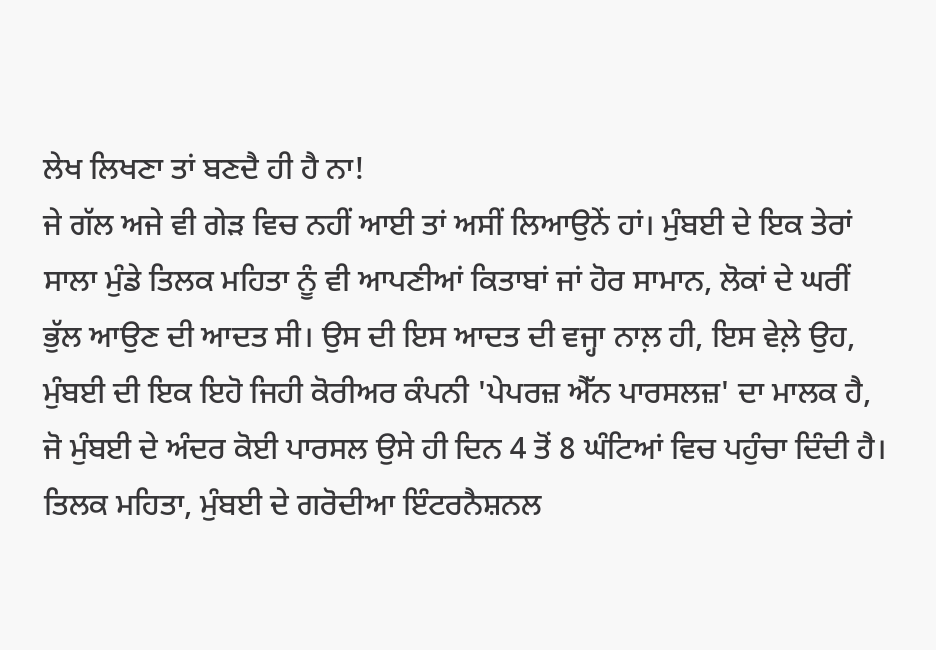ਲੇਖ ਲਿਖਣਾ ਤਾਂ ਬਣਦੈ ਹੀ ਹੈ ਨਾ!
ਜੇ ਗੱਲ ਅਜੇ ਵੀ ਗੇੜ ਵਿਚ ਨਹੀਂ ਆਈ ਤਾਂ ਅਸੀਂ ਲਿਆਉਨੇਂ ਹਾਂ। ਮੁੰਬਈ ਦੇ ਇਕ ਤੇਰਾਂ ਸਾਲਾ ਮੁੰਡੇ ਤਿਲਕ ਮਹਿਤਾ ਨੂੰ ਵੀ ਆਪਣੀਆਂ ਕਿਤਾਬਾਂ ਜਾਂ ਹੋਰ ਸਾਮਾਨ, ਲੋਕਾਂ ਦੇ ਘਰੀਂ ਭੁੱਲ ਆਉਣ ਦੀ ਆਦਤ ਸੀ। ਉਸ ਦੀ ਇਸ ਆਦਤ ਦੀ ਵਜ੍ਹਾ ਨਾਲ਼ ਹੀ, ਇਸ ਵੇਲ਼ੇ ਉਹ, ਮੁੰਬਈ ਦੀ ਇਕ ਇਹੋ ਜਿਹੀ ਕੋਰੀਅਰ ਕੰਪਨੀ 'ਪੇਪਰਜ਼ ਐੱਨ ਪਾਰਸਲਜ਼' ਦਾ ਮਾਲਕ ਹੈ, ਜੋ ਮੁੰਬਈ ਦੇ ਅੰਦਰ ਕੋਈ ਪਾਰਸਲ ਉਸੇ ਹੀ ਦਿਨ 4 ਤੋਂ 8 ਘੰਟਿਆਂ ਵਿਚ ਪਹੁੰਚਾ ਦਿੰਦੀ ਹੈ। ਤਿਲਕ ਮਹਿਤਾ, ਮੁੰਬਈ ਦੇ ਗਰੋਦੀਆ ਇੰਟਰਨੈਸ਼ਨਲ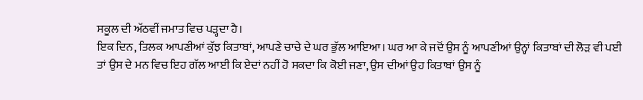ਸਕੂਲ ਦੀ ਅੱਠਵੀਂ ਜਮਾਤ ਵਿਚ ਪੜ੍ਹਦਾ ਹੈ।
ਇਕ ਦਿਨ, ਤਿਲਕ ਆਪਣੀਆਂ ਕੁੱਝ ਕਿਤਾਬਾਂ, ਆਪਣੇ ਚਾਚੇ ਦੇ ਘਰ ਭੁੱਲ ਆਇਆ। ਘਰ ਆ ਕੇ ਜਦੋਂ ਉਸ ਨੂੰ ਆਪਣੀਆਂ ਉਨ੍ਹਾਂ ਕਿਤਾਬਾਂ ਦੀ ਲੋੜ ਵੀ ਪਈ ਤਾਂ ਉਸ ਦੇ ਮਨ ਵਿਚ ਇਹ ਗੱਲ ਆਈ ਕਿ ਏਦਾਂ ਨਹੀਂ ਹੋ ਸਕਦਾ ਕਿ ਕੋਈ ਜਣਾ, ਉਸ ਦੀਆਂ ਉਹ ਕਿਤਾਬਾਂ ਉਸ ਨੂੰ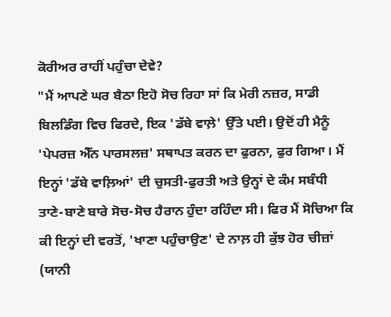ਕੋਰੀਅਰ ਰਾਹੀਂ ਪਹੁੰਚਾ ਦੇਵੇ?
"ਮੈਂ ਆਪਣੇ ਘਰ ਬੈਠਾ ਇਹੋ ਸੋਚ ਰਿਹਾ ਸਾਂ ਕਿ ਮੇਰੀ ਨਜ਼ਰ, ਸਾਡੀ ਬਿਲਡਿੰਗ ਵਿਚ ਫਿਰਦੇ, ਇਕ 'ਡੱਬੇ ਵਾਲ਼ੇ' ਉੱਤੇ ਪਈ। ਉਦੋਂ ਹੀ ਮੈਨੂੰ 'ਪੇਪਰਜ਼ ਐੱਨ ਪਾਰਸਲਜ਼' ਸਥਾਪਤ ਕਰਨ ਦਾ ਫੁਰਨਾ, ਫੁਰ ਗਿਆ। ਮੈਂ ਇਨ੍ਹਾਂ 'ਡੱਬੇ ਵਾਲ਼ਿਆਂ' ਦੀ ਚੁਸਤੀ-ਫੁਰਤੀ ਅਤੇ ਉਨ੍ਹਾਂ ਦੇ ਕੰਮ ਸਬੰਧੀ ਤਾਣੇ-ਬਾਣੇ ਬਾਰੇ ਸੋਚ-ਸੋਚ ਹੈਰਾਨ ਹੁੰਦਾ ਰਹਿੰਦਾ ਸੀ। ਫਿਰ ਮੈਂ ਸੋਚਿਆ ਕਿ ਕੀ ਇਨ੍ਹਾਂ ਦੀ ਵਰਤੋਂ, 'ਖਾਣਾ ਪਹੁੰਚਾਉਣ' ਦੇ ਨਾਲ਼ ਹੀ ਕੁੱਝ ਹੋਰ ਚੀਜ਼ਾਂ (ਯਾਨੀ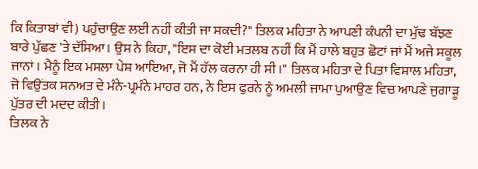ਕਿ ਕਿਤਾਬਾਂ ਵੀ) ਪਹੁੰਚਾਉਣ ਲਈ ਨਹੀਂ ਕੀਤੀ ਜਾ ਸਕਦੀ?" ਤਿਲਕ ਮਹਿਤਾ ਨੇ ਆਪਣੀ ਕੰਪਨੀ ਦਾ ਮੁੱਢ ਬੱਝਣ ਬਾਰੇ ਪੁੱਛਣ 'ਤੇ ਦੱਸਿਆ। ਉਸ ਨੇ ਕਿਹਾ, "ਇਸ ਦਾ ਕੋਈ ਮਤਲਬ ਨਹੀਂ ਕਿ ਮੈਂ ਹਾਲੇ ਬਹੁਤ ਛੋਟਾਂ ਜਾਂ ਮੈਂ ਅਜੇ ਸਕੂਲ ਜਾਨਾਂ। ਮੈਨੂੰ ਇਕ ਮਸਲਾ ਪੇਸ਼ ਆਇਆ, ਜੋ ਮੈਂ ਹੱਲ ਕਰਨਾ ਹੀ ਸੀ।" ਤਿਲਕ ਮਹਿਤਾ ਦੇ ਪਿਤਾ ਵਿਸ਼ਾਲ ਮਹਿਤਾ, ਜੋ ਵਿਉਂਤਕ ਸਨਅਤ ਦੇ ਮੰਨੇ-ਪ੍ਰਮੰਨੇ ਮਾਹਰ ਹਨ, ਨੇ ਇਸ ਫੁਰਨੇ ਨੂੰ ਅਮਲੀ ਜਾਮਾ ਪੁਆਉਣ ਵਿਚ ਆਪਣੇ ਜੁਗਾੜੂ ਪੁੱਤਰ ਦੀ ਮਦਦ ਕੀਤੀ।
ਤਿਲਕ ਨੇ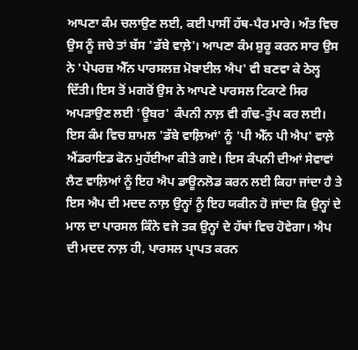ਆਪਣਾ ਕੰਮ ਚਲਾਉਣ ਲਈ, ਕਈ ਪਾਸੀਂ ਹੱਥ-ਪੈਰ ਮਾਰੇ। ਅੰਤ ਵਿਚ ਉਸ ਨੂੰ ਜਚੇ ਤਾਂ ਬੱਸ 'ਡੱਬੇ ਵਾਲ਼ੇ'। ਆਪਣਾ ਕੰਮ ਸ਼ੁਰੂ ਕਰਨ ਸਾਰ ਉਸ ਨੇ 'ਪੇਪਰਜ਼ ਐੱਨ ਪਾਰਸਲਜ਼ ਮੋਬਾਈਲ ਐਪ' ਵੀ ਬਣਵਾ ਕੇ ਠੇਲ੍ਹ ਦਿੱਤੀ। ਇਸ ਤੋਂ ਮਗਰੋਂ ਉਸ ਨੇ ਆਪਣੇ ਪਾਰਸਲ ਟਿਕਾਣੇ ਸਿਰ ਅਪੜਾਉਣ ਲਈ 'ਊਬਰ' ਕੰਪਨੀ ਨਾਲ਼ ਵੀ ਗੰਢ-ਤੁੱਪ ਕਰ ਲਈ। ਇਸ ਕੰਮ ਵਿਚ ਸ਼ਾਮਲ 'ਡੱਬੇ ਵਾਲ਼ਿਆਂ' ਨੂੰ 'ਪੀ ਐੱਨ ਪੀ ਐਪ' ਵਾਲ਼ੇ ਐਂਡਰਾਇਡ ਫੋਨ ਮੁਹੱਈਆ ਕੀਤੇ ਗਏ। ਇਸ ਕੰਪਨੀ ਦੀਆਂ ਸੇਵਾਵਾਂ ਲੈਣ ਵਾਲ਼ਿਆਂ ਨੂੰ ਇਹ ਐਪ ਡਾਊਨਲੋਡ ਕਰਨ ਲਈ ਕਿਹਾ ਜਾਂਦਾ ਹੈ ਤੇ ਇਸ ਐਪ ਦੀ ਮਦਦ ਨਾਲ਼ ਉਨ੍ਹਾਂ ਨੂੰ ਇਹ ਯਕੀਨ ਹੋ ਜਾਂਦਾ ਕਿ ਉਨ੍ਹਾਂ ਦੇ ਮਾਲ ਦਾ ਪਾਰਸਲ ਕਿੰਨੇ ਵਜੇ ਤਕ ਉਨ੍ਹਾਂ ਦੇ ਹੱਥਾਂ ਵਿਚ ਹੋਵੇਗਾ। ਐਪ ਦੀ ਮਦਦ ਨਾਲ਼ ਹੀ, ਪਾਰਸਲ ਪ੍ਰਾਪਤ ਕਰਨ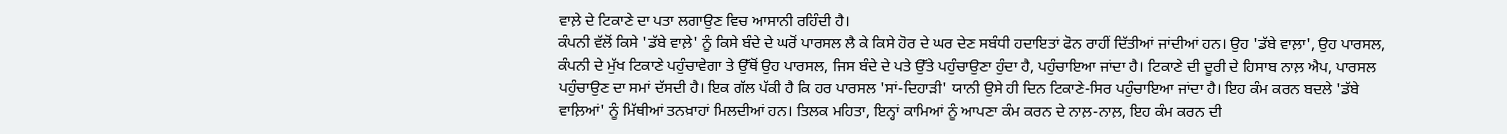ਵਾਲ਼ੇ ਦੇ ਟਿਕਾਣੇ ਦਾ ਪਤਾ ਲਗਾਉਣ ਵਿਚ ਆਸਾਨੀ ਰਹਿੰਦੀ ਹੈ।
ਕੰਪਨੀ ਵੱਲੋਂ ਕਿਸੇ 'ਡੱਬੇ ਵਾਲ਼ੇ' ਨੂੰ ਕਿਸੇ ਬੰਦੇ ਦੇ ਘਰੋਂ ਪਾਰਸਲ ਲੈ ਕੇ ਕਿਸੇ ਹੋਰ ਦੇ ਘਰ ਦੇਣ ਸਬੰਧੀ ਹਦਾਇਤਾਂ ਫੋਨ ਰਾਹੀਂ ਦਿੱਤੀਆਂ ਜਾਂਦੀਆਂ ਹਨ। ਉਹ 'ਡੱਬੇ ਵਾਲ਼ਾ', ਉਹ ਪਾਰਸਲ, ਕੰਪਨੀ ਦੇ ਮੁੱਖ ਟਿਕਾਣੇ ਪਹੁੰਚਾਵੇਗਾ ਤੇ ਉੱਥੋਂ ਉਹ ਪਾਰਸਲ, ਜਿਸ ਬੰਦੇ ਦੇ ਪਤੇ ਉੱਤੇ ਪਹੁੰਚਾਉਣਾ ਹੁੰਦਾ ਹੈ, ਪਹੁੰਚਾਇਆ ਜਾਂਦਾ ਹੈ। ਟਿਕਾਣੇ ਦੀ ਦੂਰੀ ਦੇ ਹਿਸਾਬ ਨਾਲ਼ ਐਪ, ਪਾਰਸਲ ਪਹੁੰਚਾਉਣ ਦਾ ਸਮਾਂ ਦੱਸਦੀ ਹੈ। ਇਕ ਗੱਲ ਪੱਕੀ ਹੈ ਕਿ ਹਰ ਪਾਰਸਲ 'ਸਾਂ-ਦਿਹਾੜੀ' ਯਾਨੀ ਉਸੇ ਹੀ ਦਿਨ ਟਿਕਾਣੇ-ਸਿਰ ਪਹੁੰਚਾਇਆ ਜਾਂਦਾ ਹੈ। ਇਹ ਕੰਮ ਕਰਨ ਬਦਲੇ 'ਡੱਬੇ ਵਾਲ਼ਿਆਂ' ਨੂੰ ਮਿੱਥੀਆਂ ਤਨਖ਼ਾਹਾਂ ਮਿਲਦੀਆਂ ਹਨ। ਤਿਲਕ ਮਹਿਤਾ, ਇਨ੍ਹਾਂ ਕਾਮਿਆਂ ਨੂੰ ਆਪਣਾ ਕੰਮ ਕਰਨ ਦੇ ਨਾਲ਼-ਨਾਲ਼, ਇਹ ਕੰਮ ਕਰਨ ਦੀ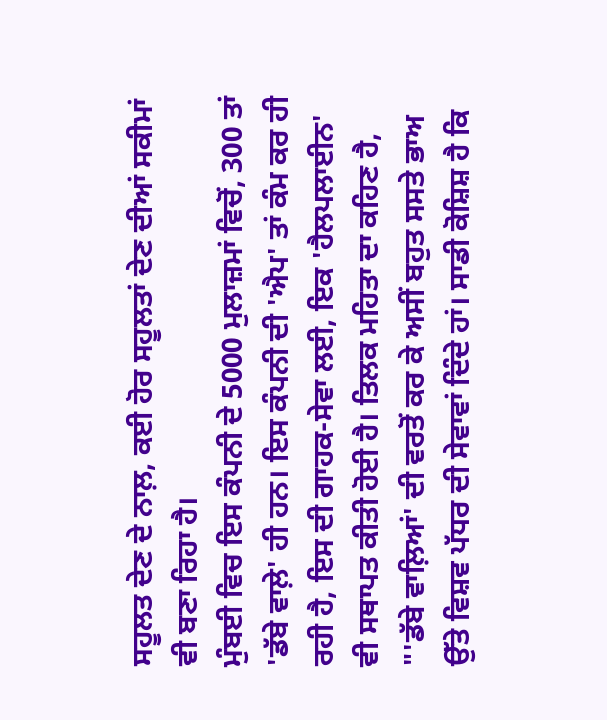ਸਹੂਲਤ ਦੇਣ ਦੇ ਨਾਲ਼, ਕਈ ਹੋਰ ਸਹੂਲਤਾਂ ਦੇਣ ਦੀਆਂ ਸਕੀਮਾਂ ਵੀ ਬਣਾ ਰਿਹਾ ਹੈ।
ਮੁੰਬਈ ਵਿਚ ਇਸ ਕੰਪਨੀ ਦੇ 5000 ਮੁਲਾਜ਼ਮਾਂ ਵਿਚੋਂ, 300 ਤਾਂ 'ਡੱਬੇ ਵਾਲ਼ੇ' ਹੀ ਹਨ। ਇਸ ਕੰਪਨੀ ਦੀ 'ਐਪ' ਤਾਂ ਕੰਮ ਕਰ ਹੀ ਰਹੀ ਹੈ, ਇਸ ਦੀ ਗਾਹਕ-ਸੇਵਾ ਲਈ, ਇਕ 'ਹੈਲਪਲਾਈਨ' ਵੀ ਸਥਾਪਤ ਕੀਤੀ ਹੋਈ ਹੈ। ਤਿਲਕ ਮਹਿਤਾ ਦਾ ਕਹਿਣ ਹੈ, "'ਡੱਬੇ ਵਾਲ਼ਿਆਂ' ਦੀ ਵਰਤੋਂ ਕਰ ਕੇ ਅਸੀਂ ਬਹੁਤ ਸਸਤੇ ਭਾਅ ਉੱਤੇ ਵਿਸ਼ਵ ਪੱਧਰ ਦੀ ਸੇਵਾਵਾਂ ਦਿੰਦੇ ਹਾਂ। ਸਾਡੀ ਕੋਸ਼ਿਸ਼ ਹੈ ਕਿ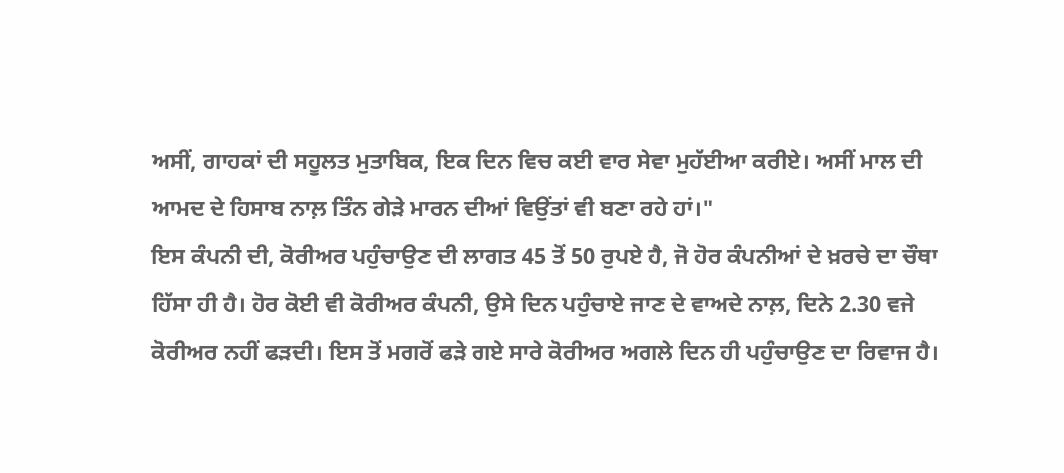ਅਸੀਂ, ਗਾਹਕਾਂ ਦੀ ਸਹੂਲਤ ਮੁਤਾਬਿਕ, ਇਕ ਦਿਨ ਵਿਚ ਕਈ ਵਾਰ ਸੇਵਾ ਮੁਹੱਈਆ ਕਰੀਏ। ਅਸੀਂ ਮਾਲ ਦੀ ਆਮਦ ਦੇ ਹਿਸਾਬ ਨਾਲ਼ ਤਿੰਨ ਗੇੜੇ ਮਾਰਨ ਦੀਆਂ ਵਿਉਂਤਾਂ ਵੀ ਬਣਾ ਰਹੇ ਹਾਂ।"
ਇਸ ਕੰਪਨੀ ਦੀ, ਕੋਰੀਅਰ ਪਹੁੰਚਾਉਣ ਦੀ ਲਾਗਤ 45 ਤੋਂ 50 ਰੁਪਏ ਹੈ, ਜੋ ਹੋਰ ਕੰਪਨੀਆਂ ਦੇ ਖ਼ਰਚੇ ਦਾ ਚੌਥਾ ਹਿੱਸਾ ਹੀ ਹੈ। ਹੋਰ ਕੋਈ ਵੀ ਕੋਰੀਅਰ ਕੰਪਨੀ, ਉਸੇ ਦਿਨ ਪਹੁੰਚਾਏ ਜਾਣ ਦੇ ਵਾਅਦੇ ਨਾਲ਼, ਦਿਨੇ 2.30 ਵਜੇ ਕੋਰੀਅਰ ਨਹੀਂ ਫੜਦੀ। ਇਸ ਤੋਂ ਮਗਰੋਂ ਫੜੇ ਗਏ ਸਾਰੇ ਕੋਰੀਅਰ ਅਗਲੇ ਦਿਨ ਹੀ ਪਹੁੰਚਾਉਣ ਦਾ ਰਿਵਾਜ ਹੈ।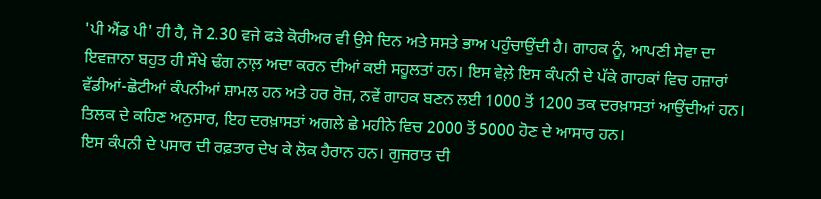'ਪੀ ਐਂਡ ਪੀ' ਹੀ ਹੈ, ਜੋ 2.30 ਵਜੇ ਫੜੇ ਕੋਰੀਅਰ ਵੀ ਉਸੇ ਦਿਨ ਅਤੇ ਸਸਤੇ ਭਾਅ ਪਹੁੰਚਾਉਂਦੀ ਹੈ। ਗਾਹਕ ਨੂੰ, ਆਪਣੀ ਸੇਵਾ ਦਾ ਇਵਜ਼ਾਨਾ ਬਹੁਤ ਹੀ ਸੌਖੇ ਢੰਗ ਨਾਲ਼ ਅਦਾ ਕਰਨ ਦੀਆਂ ਕਈ ਸਹੂਲਤਾਂ ਹਨ। ਇਸ ਵੇਲ਼ੇ ਇਸ ਕੰਪਨੀ ਦੇ ਪੱਕੇ ਗਾਹਕਾਂ ਵਿਚ ਹਜ਼ਾਰਾਂ ਵੱਡੀਆਂ-ਛੋਟੀਆਂ ਕੰਪਨੀਆਂ ਸ਼ਾਮਲ ਹਨ ਅਤੇ ਹਰ ਰੋਜ਼, ਨਵੇਂ ਗਾਹਕ ਬਣਨ ਲਈ 1000 ਤੋਂ 1200 ਤਕ ਦਰਖ਼ਾਸਤਾਂ ਆਉਂਦੀਆਂ ਹਨ। ਤਿਲਕ ਦੇ ਕਹਿਣ ਅਨੁਸਾਰ, ਇਹ ਦਰਖ਼ਾਸਤਾਂ ਅਗਲੇ ਛੇ ਮਹੀਨੇ ਵਿਚ 2000 ਤੋਂ 5000 ਹੋਣ ਦੇ ਆਸਾਰ ਹਨ।
ਇਸ ਕੰਪਨੀ ਦੇ ਪਸਾਰ ਦੀ ਰਫ਼ਤਾਰ ਦੇਖ ਕੇ ਲੋਕ ਹੈਰਾਨ ਹਨ। ਗੁਜਰਾਤ ਦੀ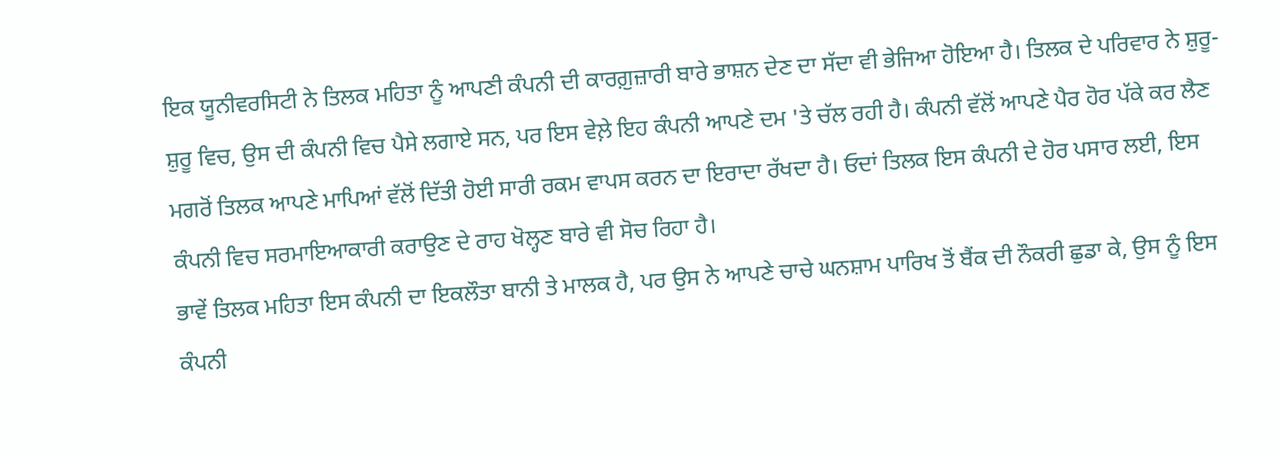ਇਕ ਯੂਨੀਵਰਸਿਟੀ ਨੇ ਤਿਲਕ ਮਹਿਤਾ ਨੂੰ ਆਪਣੀ ਕੰਪਨੀ ਦੀ ਕਾਰਗ਼ੁਜ਼ਾਰੀ ਬਾਰੇ ਭਾਸ਼ਨ ਦੇਣ ਦਾ ਸੱਦਾ ਵੀ ਭੇਜਿਆ ਹੋਇਆ ਹੈ। ਤਿਲਕ ਦੇ ਪਰਿਵਾਰ ਨੇ ਸ਼ੁਰੂ-ਸ਼ੁਰੂ ਵਿਚ, ਉਸ ਦੀ ਕੰਪਨੀ ਵਿਚ ਪੈਸੇ ਲਗਾਏ ਸਨ, ਪਰ ਇਸ ਵੇਲ਼ੇ ਇਹ ਕੰਪਨੀ ਆਪਣੇ ਦਮ 'ਤੇ ਚੱਲ ਰਹੀ ਹੈ। ਕੰਪਨੀ ਵੱਲੋਂ ਆਪਣੇ ਪੈਰ ਹੋਰ ਪੱਕੇ ਕਰ ਲੈਣ ਮਗਰੋਂ ਤਿਲਕ ਆਪਣੇ ਮਾਪਿਆਂ ਵੱਲੋਂ ਦਿੱਤੀ ਹੋਈ ਸਾਰੀ ਰਕਮ ਵਾਪਸ ਕਰਨ ਦਾ ਇਰਾਦਾ ਰੱਖਦਾ ਹੈ। ਓਦਾਂ ਤਿਲਕ ਇਸ ਕੰਪਨੀ ਦੇ ਹੋਰ ਪਸਾਰ ਲਈ, ਇਸ ਕੰਪਨੀ ਵਿਚ ਸਰਮਾਇਆਕਾਰੀ ਕਰਾਉਣ ਦੇ ਰਾਹ ਖੋਲ੍ਹਣ ਬਾਰੇ ਵੀ ਸੋਚ ਰਿਹਾ ਹੈ।
ਭਾਵੇਂ ਤਿਲਕ ਮਹਿਤਾ ਇਸ ਕੰਪਨੀ ਦਾ ਇਕਲੌਤਾ ਬਾਨੀ ਤੇ ਮਾਲਕ ਹੈ, ਪਰ ਉਸ ਨੇ ਆਪਣੇ ਚਾਚੇ ਘਨਸ਼ਾਮ ਪਾਰਿਖ ਤੋਂ ਬੈਂਕ ਦੀ ਨੌਕਰੀ ਛੁਡਾ ਕੇ, ਉਸ ਨੂੰ ਇਸ ਕੰਪਨੀ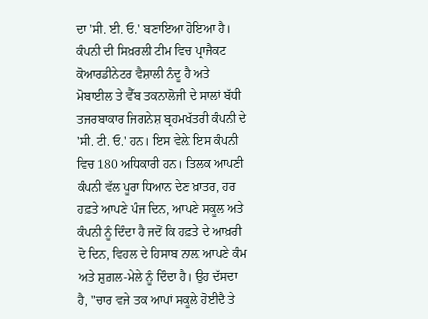ਦਾ 'ਸੀ. ਈ. ਓ.' ਬਣਾਇਆ ਹੋਇਆ ਹੈ। ਕੰਪਨੀ ਦੀ ਸਿਖ਼ਰਲੀ ਟੀਮ ਵਿਚ ਪ੍ਰਾਜੈਕਟ ਕੋਆਰਡੀਨੇਟਰ ਵੈਸ਼ਾਲੀ ਨੰਦੂ ਹੈ ਅਤੇ ਮੋਬਾਈਲ ਤੇ ਵੈੱਬ ਤਕਨਾਲੋਜੀ ਦੇ ਸਾਲਾਂ ਬੱਧੀ ਤਜਰਬਾਕਾਰ ਜਿਗਨੇਸ਼ ਬ੍ਰਹਮਖੱਤਰੀ ਕੰਪਨੀ ਦੇ 'ਸੀ. ਟੀ. ਓ.' ਹਨ। ਇਸ ਵੇਲ਼ੇ ਇਸ ਕੰਪਨੀ ਵਿਚ 180 ਅਧਿਕਾਰੀ ਹਨ। ਤਿਲਕ ਆਪਣੀ ਕੰਪਨੀ ਵੱਲ ਪੂਰਾ ਧਿਆਨ ਦੇਣ ਖ਼ਾਤਰ, ਹਰ ਹਫ਼ਤੇ ਆਪਣੇ ਪੰਜ ਦਿਨ, ਆਪਣੇ ਸਕੂਲ ਅਤੇ ਕੰਪਨੀ ਨੂੰ ਦਿੰਦਾ ਹੈ ਜਦੋਂ ਕਿ ਹਫ਼ਤੇ ਦੇ ਆਖ਼ਰੀ ਦੋ ਦਿਨ, ਵਿਹਲ ਦੇ ਹਿਸਾਬ ਨਾਲ਼ ਆਪਣੇ ਕੰਮ ਅਤੇ ਸ਼ੁਗ਼ਲ-ਮੇਲੇ ਨੂੰ ਦਿੰਦਾ ਹੈ। ਉਹ ਦੱਸਦਾ ਹੈ, "ਚਾਰ ਵਜੇ ਤਕ ਆਪਾਂ ਸਕੂਲੇ ਹੋਈਦੈ ਤੇ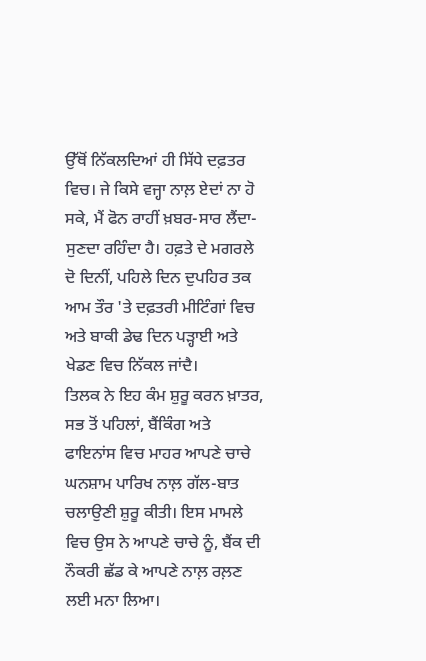ਉੱਥੋਂ ਨਿੱਕਲਦਿਆਂ ਹੀ ਸਿੱਧੇ ਦਫ਼ਤਰ ਵਿਚ। ਜੇ ਕਿਸੇ ਵਜ੍ਹਾ ਨਾਲ਼ ਏਦਾਂ ਨਾ ਹੋ ਸਕੇ, ਮੈਂ ਫੋਨ ਰਾਹੀਂ ਖ਼ਬਰ-ਸਾਰ ਲੈਂਦਾ-ਸੁਣਦਾ ਰਹਿੰਦਾ ਹੈ। ਹਫ਼ਤੇ ਦੇ ਮਗਰਲੇ ਦੋ ਦਿਨੀਂ, ਪਹਿਲੇ ਦਿਨ ਦੁਪਹਿਰ ਤਕ ਆਮ ਤੌਰ 'ਤੇ ਦਫ਼ਤਰੀ ਮੀਟਿੰਗਾਂ ਵਿਚ ਅਤੇ ਬਾਕੀ ਡੇਢ ਦਿਨ ਪੜ੍ਹਾਈ ਅਤੇ ਖੇਡਣ ਵਿਚ ਨਿੱਕਲ ਜਾਂਦੈ।
ਤਿਲਕ ਨੇ ਇਹ ਕੰਮ ਸ਼ੁਰੂ ਕਰਨ ਖ਼ਾਤਰ, ਸਭ ਤੋਂ ਪਹਿਲਾਂ, ਬੈਂਕਿੰਗ ਅਤੇ ਫਾਇਨਾਂਸ ਵਿਚ ਮਾਹਰ ਆਪਣੇ ਚਾਚੇ ਘਨਸ਼ਾਮ ਪਾਰਿਖ ਨਾਲ਼ ਗੱਲ-ਬਾਤ ਚਲਾਉਣੀ ਸ਼ੁਰੂ ਕੀਤੀ। ਇਸ ਮਾਮਲੇ ਵਿਚ ਉਸ ਨੇ ਆਪਣੇ ਚਾਚੇ ਨੂੰ, ਬੈਂਕ ਦੀ ਨੌਕਰੀ ਛੱਡ ਕੇ ਆਪਣੇ ਨਾਲ਼ ਰਲ਼ਣ ਲਈ ਮਨਾ ਲਿਆ।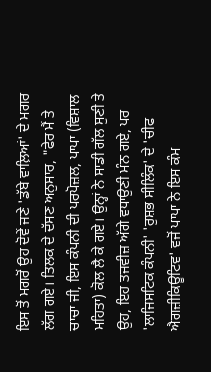ਇਸ ਤੋਂ ਮਗਰੋਂ ਉਹ ਦੋਵੇਂ ਜਣੇ 'ਡੱਬੇ ਵਾਲ਼ਿਆਂ' ਦੇ ਮਗਰ ਲੱਗ ਗਏ। ਤਿਲਕ ਦੇ ਦੱਸਣ ਅਨੁਸਾਰ, "ਫੇਰ ਮੈਂ ਤੇ ਚਾਚਾ ਜੀ, ਇਸ ਕੰਪਨੀ ਦੀ ਪਰਪੋਜ਼ਲ, ਪਾਪਾ (ਵਿਸ਼ਾਲ ਮਹਿਤਾ) ਕੋਲ ਲੈ ਕੇ ਗਏ। ਉਨ੍ਹਾਂ ਨੇ ਸਾਡੀ ਗੱਲ ਸੁਣੀ ਤੇ ਉਹ, ਇਹ ਤਜਵੀਜ਼ ਅੱਗੇ ਵਧਾਉਣੀ ਮੰਨ ਗਏ, ਪਰ 'ਲਾਜਿਸਟਿਕ ਕੰਪਨੀ' 'ਰੁਸ਼ਭ ਸੀਲਿੰਕ' ਦੇ 'ਚੀਫ ਐਗਜ਼ੀਕਿਊਟਿਵ' ਵਜੋਂ ਪਾਪਾ ਨੇ ਇਸ ਕੰਮ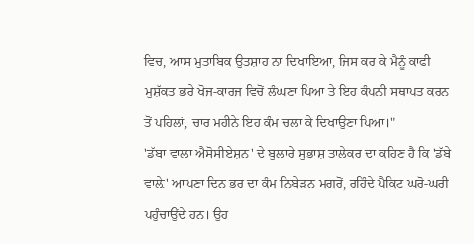ਵਿਚ, ਆਸ ਮੁਤਾਬਿਕ ਉਤਸ਼ਾਹ ਨਾ ਦਿਖਾਇਆ, ਜਿਸ ਕਰ ਕੇ ਮੈਨੂੰ ਕਾਫੀ ਮੁਸ਼ੱਕਤ ਭਰੇ ਖੋਜ-ਕਾਰਜ ਵਿਚੋਂ ਲੰਘਣਾ ਪਿਆ ਤੇ ਇਹ ਕੰਪਨੀ ਸਥਾਪਤ ਕਰਨ ਤੋਂ ਪਹਿਲਾਂ, ਚਾਰ ਮਹੀਨੇ ਇਹ ਕੰਮ ਚਲਾ ਕੇ ਦਿਖਾਉਣਾ ਪਿਆ।"
'ਡੱਬਾ ਵਾਲਾ ਐਸੋਸੀਏਸ਼ਨ' ਦੇ ਬੁਲਾਰੇ ਸੁਭਾਸ਼ ਤਾਲੇਕਰ ਦਾ ਕਹਿਣ ਹੈ ਕਿ 'ਡੱਬੇ ਵਾਲ਼ੇ' ਆਪਣਾ ਦਿਨ ਭਰ ਦਾ ਕੰਮ ਨਿਬੇੜਨ ਮਗਰੋਂ, ਰਹਿੰਦੇ ਪੈਕਿਟ ਘਰੋ-ਘਰੀ ਪਹੁੰਚਾਉਂਦੇ ਹਨ। ਉਹ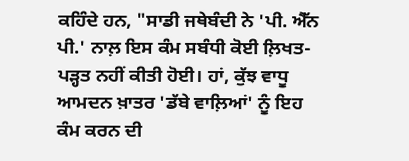ਕਹਿੰਦੇ ਹਨ, "ਸਾਡੀ ਜਥੇਬੰਦੀ ਨੇ 'ਪੀ. ਐੱਨ ਪੀ.' ਨਾਲ਼ ਇਸ ਕੰਮ ਸਬੰਧੀ ਕੋਈ ਲ਼ਿਖਤ-ਪੜ੍ਹਤ ਨਹੀਂ ਕੀਤੀ ਹੋਈ। ਹਾਂ, ਕੁੱਝ ਵਾਧੂ ਆਮਦਨ ਖ਼ਾਤਰ 'ਡੱਬੇ ਵਾਲ਼ਿਆਂ' ਨੂੰ ਇਹ ਕੰਮ ਕਰਨ ਦੀ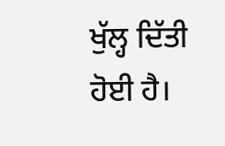ਖੁੱਲ੍ਹ ਦਿੱਤੀ ਹੋਈ ਹੈ।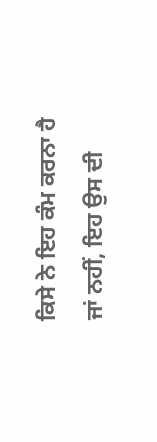ਕਿਸੇ ਨੇ ਇਹ ਕੰਮ ਕਰਨਾ ਹੈ ਜਾਂ ਨਹੀਂ, ਇਹ ਉਸ ਦੀ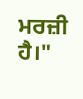ਮਰਜ਼ੀ ਹੈ।"